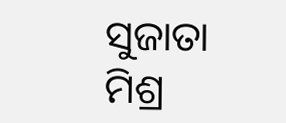ସୁଜାତା ମିଶ୍ର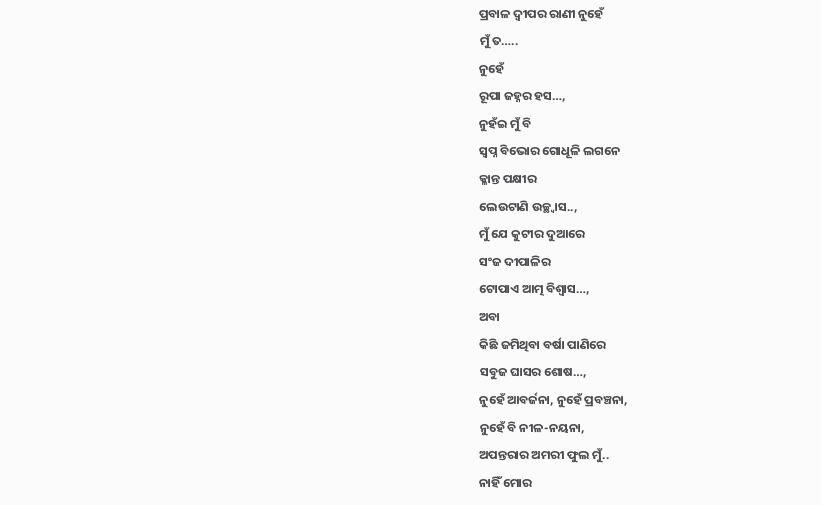ପ୍ରବାଳ ଦ୍ୱୀପର ରାଣୀ ନୁହେଁ
ମୁଁ ତ…..
ନୁହେଁ
ରୂପା ଜହ୍ନର ହସ…,
ନୁହଁଇ ମୁଁ ବି
ସ୍ବପ୍ନ ବିଭୋର ଗୋଧୂଳି ଲଗନେ
କ୍ଳାନ୍ତ ପକ୍ଷୀର
ଲେଉଟାଣି ଉଚ୍ଛ୍ୱାସ..,
ମୁଁ ଯେ କୁଟୀର ଦୁଆରେ
ସଂଜ ଦୀପାଳିର
ଟୋପାଏ ଆତ୍ମ ବିଶ୍ବାସ…,
ଅବା
କିଛି ଜମିଥିବା ବର୍ଷା ପାଣିରେ
ସବୁଜ ଘାସର ଶୋଷ…,
ନୁହେଁ ଆବର୍ଜନା, ନୁହେଁ ପ୍ରବଞ୍ଚନା,
ନୁହେଁ ବି ନୀଳ-ନୟନା,
ଅପନ୍ତରାର ଅମରୀ ଫୁଲ ମୁଁ..
ନାହିଁ ମୋର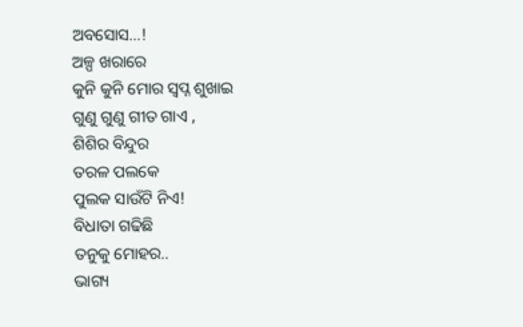ଅବସୋସ…!
ଅଳ୍ପ ଖରାରେ
କୁନି କୁନି ମୋର ସ୍ବପ୍ନ ଶୁଖାଇ
ଗୁଣୁ ଗୁଣୁ ଗୀତ ଗାଏ ,
ଶିଶିର ବିନ୍ଦୁର
ତରଳ ପଲକେ
ପୁଲକ ସାଉଁଟି ନିଏ!
ବିଧାତା ଗଢିଛି
ତନୁକୁ ମୋହର..
ଭାଗ୍ୟ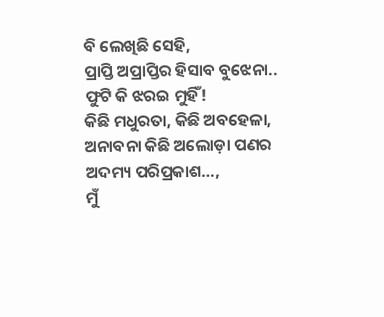ବି ଲେଖିଛି ସେହି,
ପ୍ରାପ୍ତି ଅପ୍ରାପ୍ତିର ହିସାବ ବୁଝେନା..
ଫୁଟି କି ଝରଇ ମୁହିଁ!
କିଛି ମଧୁରତା, କିଛି ଅବହେଳା,
ଅନାବନା କିଛି ଅଲୋଡ଼ା ପଣର
ଅଦମ୍ୟ ପରିପ୍ରକାଶ…,
ମୁଁ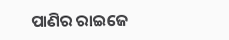ପାଣିର ରାଇଜେ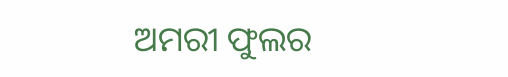ଅମରୀ ଫୁଲର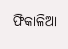ଫିକାଳିଆ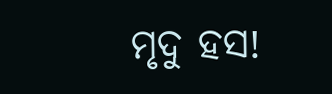ମୃଦୁ ହସ!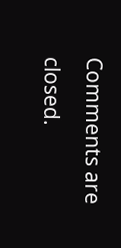Comments are closed.